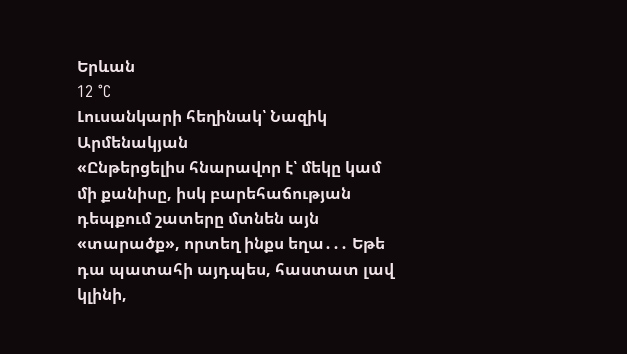Երևան
12 °C
Լուսանկարի հեղինակ՝ Նազիկ Արմենակյան
«Ընթերցելիս հնարավոր է՝ մեկը կամ մի քանիսը, իսկ բարեհաճության դեպքում շատերը մտնեն այն «տարածք», որտեղ ինքս եղա․․․ Եթե դա պատահի այդպես, հաստատ լավ կլինի,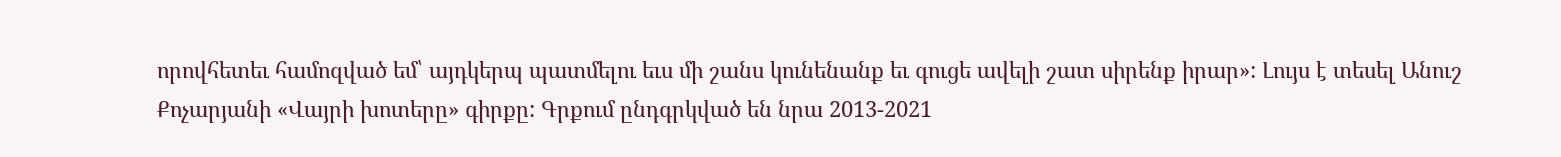որովհետեւ համոզված եմ՝ այդկերպ պատմելու եւս մի շանս կունենանք եւ գուցե ավելի շատ սիրենք իրար»: Լույս է տեսել Անուշ Քոչարյանի «Վայրի խոտերը» գիրքը: Գրքում ընդգրկված են նրա 2013-2021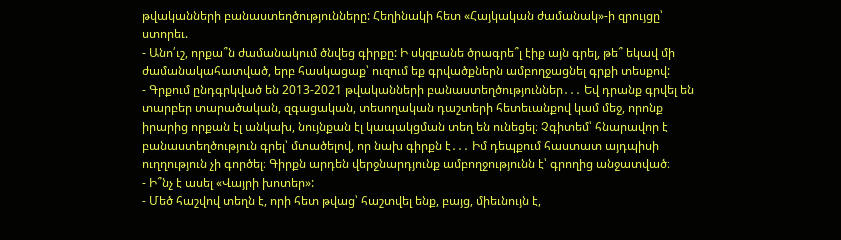թվականների բանաստեղծությունները: Հեղինակի հետ «Հայկական ժամանակ»-ի զրույցը՝ ստորեւ.
- Անո՛ւշ, որքա՞ն ժամանակում ծնվեց գիրքը: Ի սկզբանե ծրագրե՞լ էիք այն գրել, թե՞ եկավ մի ժամանակահատված, երբ հասկացաք՝ ուզում եք գրվածքներն ամբողջացնել գրքի տեսքով:
- Գրքում ընդգրկված են 2013-2021 թվականների բանաստեղծություններ․․․ Եվ դրանք գրվել են տարբեր տարածական, զգացական, տեսողական դաշտերի հետեւանքով կամ մեջ, որոնք իրարից որքան էլ անկախ, նույնքան էլ կապակցման տեղ են ունեցել։ Չգիտեմ՝ հնարավոր է բանաստեղծություն գրել՝ մտածելով, որ նախ գիրքն է․․․ Իմ դեպքում հաստատ այդպիսի ուղղություն չի գործել։ Գիրքն արդեն վերջնարդյունք ամբողջությունն է՝ գրողից անջատված։
- Ի՞նչ է ասել «Վայրի խոտեր»:
- Մեծ հաշվով տեղն է, որի հետ թվաց՝ հաշտվել ենք, բայց, միեւնույն է,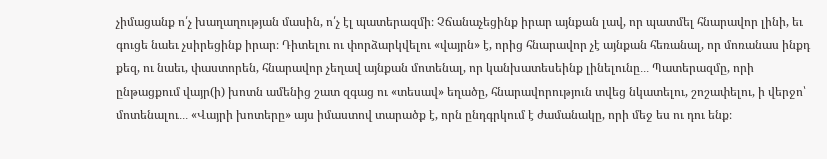չիմացանք ո՛չ խաղաղության մասին, ո՛չ էլ պատերազմի։ Չճանաչեցինք իրար այնքան լավ, որ պատմել հնարավոր լինի, եւ գուցե նաեւ չսիրեցինք իրար։ Դիտելու ու փորձարկվելու «վայրն» է, որից հնարավոր չէ այնքան հեռանալ, որ մոռանաս ինքդ քեզ, ու նաեւ, փաստորեն, հնարավոր չեղավ այնքան մոտենալ, որ կանխատեսեինք լինելունը․․․ Պատերազմը, որի ընթացքում վայր(ի) խոտն ամենից շատ զգաց ու «տեսավ» եղածը, հնարավորություն տվեց նկատելու, շոշափելու, ի վերջո՝ մոտենալու․․․ «Վայրի խոտերը» այս իմաստով տարածք է, որն ընդգրկում է ժամանակը, որի մեջ ես ու դու ենք։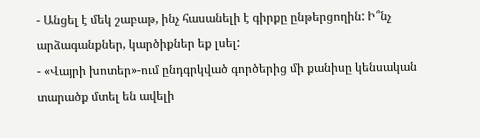- Անցել է մեկ շաբաթ, ինչ հասանելի է գիրքը ընթերցողին: Ի՞նչ արձագանքներ, կարծիքներ եք լսել:
- «Վայրի խոտեր»-ում ընդգրկված գործերից մի քանիսը կենսական տարածք մտել են ավելի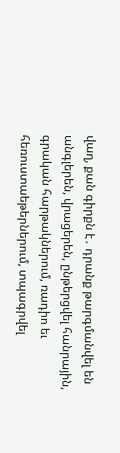վաղ, քան գիրքն է․ դրանք թարգմանվել են անգլերեն, վրացերեն, ընթերցվել հանրային, գրական հարթակներում, ռադիո եւ հեռուստաեթերներում, տպագրվել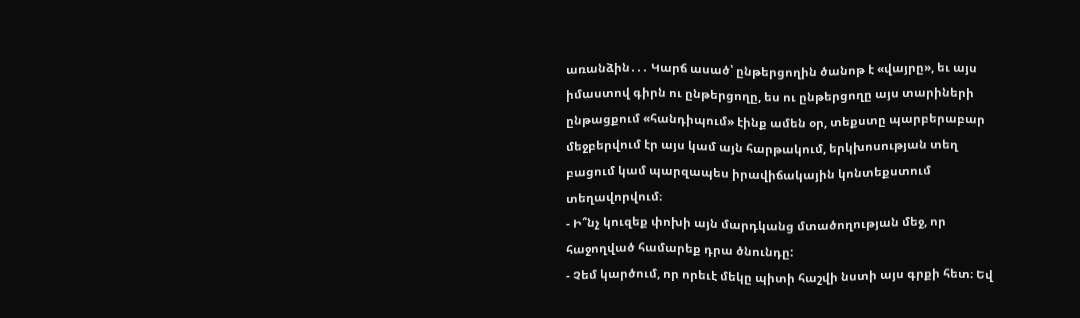առանձին․․․ Կարճ ասած՝ ընթերցողին ծանոթ է «վայրը», եւ այս իմաստով գիրն ու ընթերցողը, ես ու ընթերցողը այս տարիների ընթացքում «հանդիպում» էինք ամեն օր, տեքստը պարբերաբար մեջբերվում էր այս կամ այն հարթակում, երկխոսության տեղ բացում կամ պարզապես իրավիճակային կոնտեքստում տեղավորվում։
- Ի՞նչ կուզեք փոխի այն մարդկանց մտածողության մեջ, որ հաջողված համարեք դրա ծնունդը:
- Չեմ կարծում, որ որեւէ մեկը պիտի հաշվի նստի այս գրքի հետ։ Եվ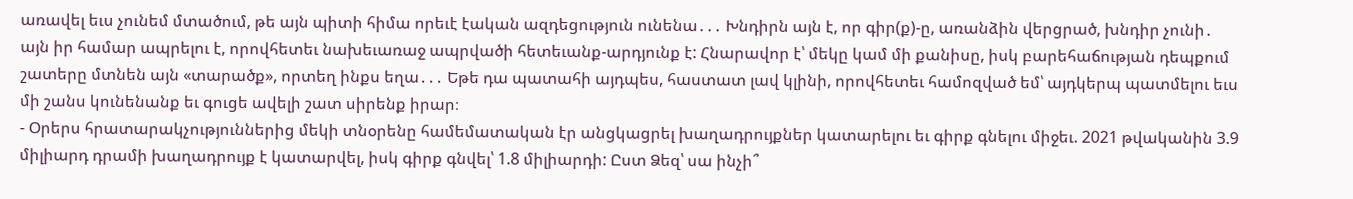առավել եւս չունեմ մտածում, թե այն պիտի հիմա որեւէ էական ազդեցություն ունենա․․․ Խնդիրն այն է, որ գիր(ք)-ը, առանձին վերցրած, խնդիր չունի․ այն իր համար ապրելու է, որովհետեւ նախեւառաջ ապրվածի հետեւանք-արդյունք է: Հնարավոր է՝ մեկը կամ մի քանիսը, իսկ բարեհաճության դեպքում շատերը մտնեն այն «տարածք», որտեղ ինքս եղա․․․ Եթե դա պատահի այդպես, հաստատ լավ կլինի, որովհետեւ համոզված եմ՝ այդկերպ պատմելու եւս մի շանս կունենանք եւ գուցե ավելի շատ սիրենք իրար։
- Օրերս հրատարակչություններից մեկի տնօրենը համեմատական էր անցկացրել խաղադրույքներ կատարելու եւ գիրք գնելու միջեւ. 2021 թվականին 3.9 միլիարդ դրամի խաղադրույք է կատարվել, իսկ գիրք գնվել՝ 1.8 միլիարդի: Ըստ Ձեզ՝ սա ինչի՞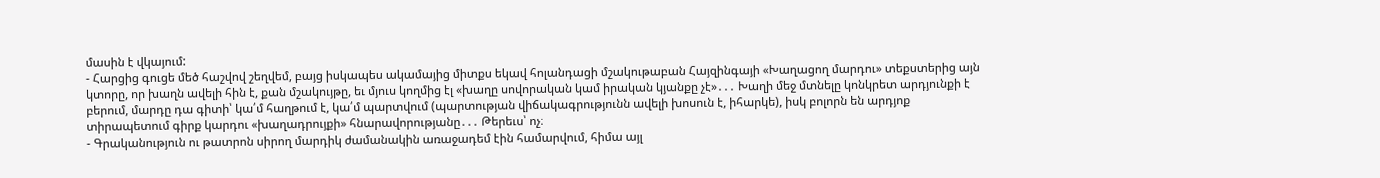մասին է վկայում:
- Հարցից գուցե մեծ հաշվով շեղվեմ, բայց իսկապես ակամայից միտքս եկավ հոլանդացի մշակութաբան Հայզինգայի «Խաղացող մարդու» տեքստերից այն կտորը, որ խաղն ավելի հին է, քան մշակույթը, եւ մյուս կողմից էլ «խաղը սովորական կամ իրական կյանքը չէ»․․․ Խաղի մեջ մտնելը կոնկրետ արդյունքի է բերում, մարդը դա գիտի՝ կա՛մ հաղթում է, կա՛մ պարտվում (պարտության վիճակագրությունն ավելի խոսուն է, իհարկե), իսկ բոլորն են արդյոք տիրապետում գիրք կարդու «խաղադրույքի» հնարավորությանը․․․ Թերեւս՝ ոչ։
- Գրականություն ու թատրոն սիրող մարդիկ ժամանակին առաջադեմ էին համարվում, հիմա այլ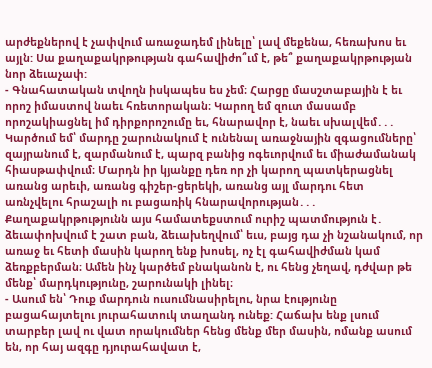արժեքներով է չափվում առաջադեմ լինելը՝ լավ մեքենա, հեռախոս եւ այլն: Սա քաղաքակրթության գահավիժո՞ւմ է, թե՞ քաղաքակրթության նոր ձեւաչափ:
- Գնահատական տվողն իսկապես ես չեմ։ Հարցը մասշտաբային է եւ որոշ իմաստով նաեւ հռետորական։ Կարող եմ զուտ մասամբ որոշակիացնել իմ դիրքորոշումը եւ, հնարավոր է, նաեւ սխալվեմ․․․ Կարծում եմ՝ մարդը շարունակում է ունենալ առաջնային զգացումները՝ զայրանում է, զարմանում է, պարզ բանից ոգեւորվում եւ միաժամանակ հիասթափվում։ Մարդն իր կյանքը դեռ որ չի կարող պատկերացնել առանց արեւի, առանց գիշեր-ցերեկի, առանց այլ մարդու հետ առնչվելու հրաշալի ու բացառիկ հնարավորության․․․ Քաղաքակրթությունն այս համատեքստում ուրիշ պատմություն է․ ձեւափոխվում է շատ բան, ձեւախեղվում՝ եւս, բայց դա չի նշանակում, որ առաջ եւ հետի մասին կարող ենք խոսել, ոչ էլ գահավիժման կամ ձեռքբերման։ Ամեն ինչ կարծեմ բնականոն է, ու հենց չեղավ, դժվար թե մենք՝ մարդկությունը, շարունակի լինել։
- Ասում են՝ Դուք մարդուն ուսումնասիրելու, նրա էությունը բացահայտելու յուրահատուկ տաղանդ ունեք: Հաճախ ենք լսում տարբեր լավ ու վատ որակումներ հենց մենք մեր մասին, ոմանք ասում են, որ հայ ազգը դյուրահավատ է,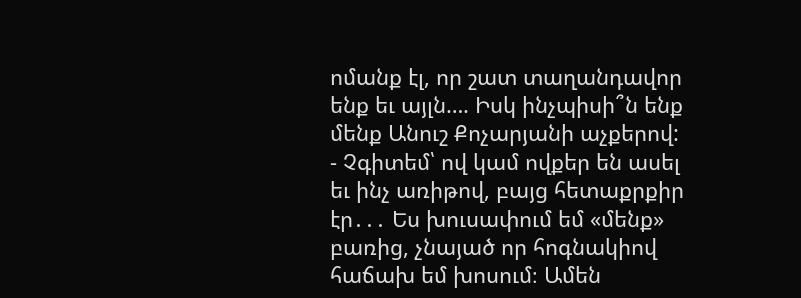ոմանք էլ, որ շատ տաղանդավոր ենք եւ այլն…. Իսկ ինչպիսի՞ն ենք մենք Անուշ Քոչարյանի աչքերով:
- Չգիտեմ՝ ով կամ ովքեր են ասել եւ ինչ առիթով, բայց հետաքրքիր էր․․․ Ես խուսափում եմ «մենք» բառից, չնայած որ հոգնակիով հաճախ եմ խոսում։ Ամեն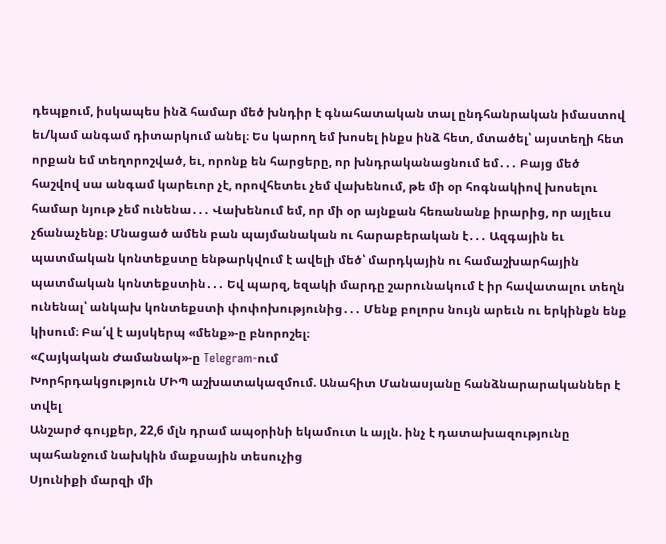դեպքում, իսկապես ինձ համար մեծ խնդիր է գնահատական տալ ընդհանրական իմաստով եւ/կամ անգամ դիտարկում անել։ Ես կարող եմ խոսել ինքս ինձ հետ, մտածել՝ այստեղի հետ որքան եմ տեղորոշված, եւ, որոնք են հարցերը, որ խնդրականացնում եմ․․․ Բայց մեծ հաշվով սա անգամ կարեւոր չէ, որովհետեւ չեմ վախենում, թե մի օր հոգնակիով խոսելու համար նյութ չեմ ունենա․․․ Վախենում եմ, որ մի օր այնքան հեռանանք իրարից, որ այլեւս չճանաչենք։ Մնացած ամեն բան պայմանական ու հարաբերական է․․․ Ազգային եւ պատմական կոնտեքստը ենթարկվում է ավելի մեծ՝ մարդկային ու համաշխարհային պատմական կոնտեքստին․․․ Եվ պարզ, եզակի մարդը շարունակում է իր հավատալու տեղն ունենալ՝ անկախ կոնտեքստի փոփոխությունից․․․ Մենք բոլորս նույն արեւն ու երկինքն ենք կիսում։ Բա՛վ է այսկերպ «մենք»-ը բնորոշել։
«Հայկական Ժամանակ»-ը Telegram-ում
Խորհրդակցություն ՄԻՊ աշխատակազմում. Անահիտ Մանասյանը հանձնարարականներ է տվել
Անշարժ գույքեր, 22,6 մլն դրամ ապօրինի եկամուտ և այլն. ինչ է դատախազությունը պահանջում նախկին մաքսային տեսուչից
Սյունիքի մարզի մի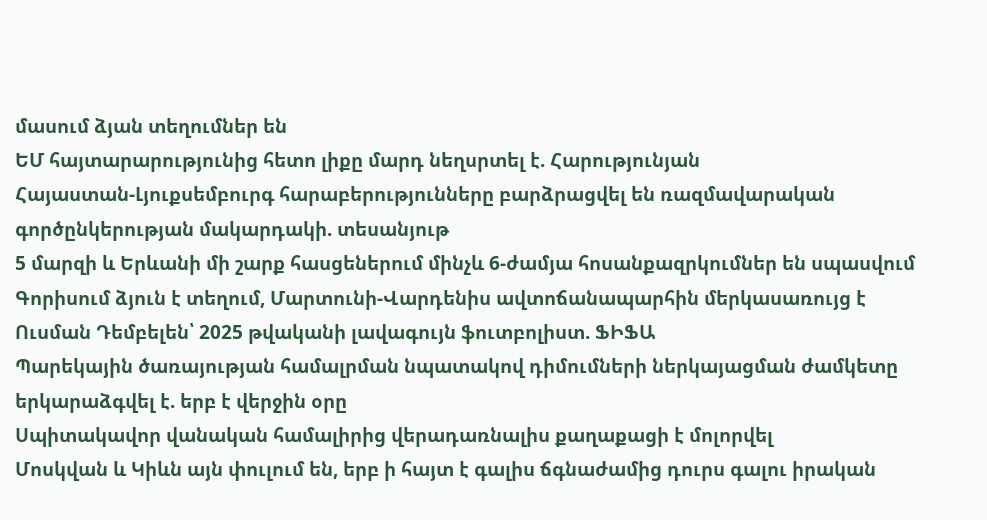մասում ձյան տեղումներ են
ԵՄ հայտարարությունից հետո լիքը մարդ նեղսրտել է. Հարությունյան
Հայաստան-Լյուքսեմբուրգ հարաբերությունները բարձրացվել են ռազմավարական գործընկերության մակարդակի. տեսանյութ
5 մարզի և Երևանի մի շարք հասցեներում մինչև 6-ժամյա հոսանքազրկումներ են սպասվում
Գորիսում ձյուն է տեղում, Մարտունի-Վարդենիս ավտոճանապարհին մերկասառույց է
Ուսման Դեմբելեն՝ 2025 թվականի լավագույն ֆուտբոլիստ. ՖԻՖԱ
Պարեկային ծառայության համալրման նպատակով դիմումների ներկայացման ժամկետը երկարաձգվել է. երբ է վերջին օրը
Սպիտակավոր վանական համալիրից վերադառնալիս քաղաքացի է մոլորվել
Մոսկվան և Կիևն այն փուլում են, երբ ի հայտ է գալիս ճգնաժամից դուրս գալու իրական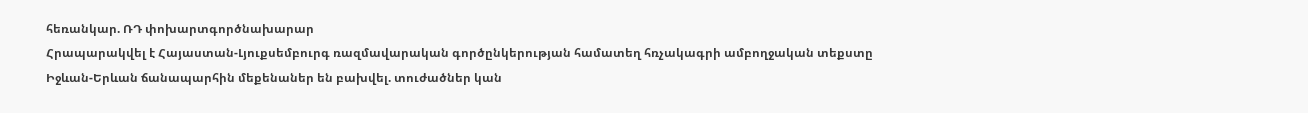հեռանկար. ՌԴ փոխարտգործնախարար
Հրապարակվել է Հայաստան-Լյուքսեմբուրգ ռազմավարական գործընկերության համատեղ հռչակագրի ամբողջական տեքստը
Իջևան-Երևան ճանապարհին մեքենաներ են բախվել. տուժածներ կան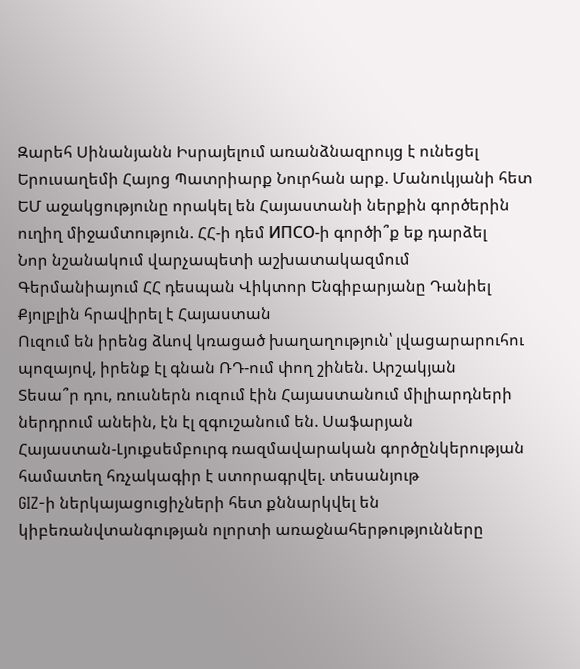Զարեհ Սինանյանն Իսրայելում առանձնազրույց է ունեցել Երուսաղեմի Հայոց Պատրիարք Նուրհան արք. Մանուկյանի հետ
ԵՄ աջակցությունը որակել են Հայաստանի ներքին գործերին ուղիղ միջամտություն. ՀՀ-ի դեմ ИПСО-ի գործի՞ք եք դարձել
Նոր նշանակում վարչապետի աշխատակազմում
Գերմանիայում ՀՀ դեսպան Վիկտոր Ենգիբարյանը Դանիել Քյոլբլին հրավիրել է Հայաստան
Ուզում են իրենց ձևով կռացած խաղաղություն՝ լվացարարուհու պոզայով, իրենք էլ գնան ՌԴ-ում փող շինեն. Արշակյան
Տեսա՞ր դու, ռուսներն ուզում էին Հայաստանում միլիարդների ներդրում անեին, էն էլ զգուշանում են. Սաֆարյան
Հայաստան-Լյուքսեմբուրգ ռազմավարական գործընկերության համատեղ հռչակագիր է ստորագրվել. տեսանյութ
GIZ-ի ներկայացուցիչների հետ քննարկվել են կիբեռանվտանգության ոլորտի առաջնահերթությունները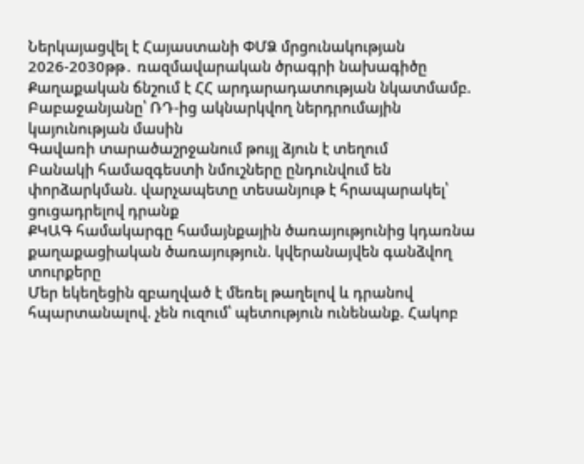Ներկայացվել է Հայաստանի ՓՄՁ մրցունակության 2026-2030թթ․ ռազմավարական ծրագրի նախագիծը
Քաղաքական ճնշում է ՀՀ արդարադատության նկատմամբ. Բաբաջանյանը՝ ՌԴ-ից ակնարկվող ներդրումային կայունության մասին
Գավառի տարածաշրջանում թույլ ձյուն է տեղում
Բանակի համազգեստի նմուշները ընդունվում են փորձարկման. վարչապետը տեսանյութ է հրապարակել՝ ցուցադրելով դրանք
ՔԿԱԳ համակարգը համայնքային ծառայությունից կդառնա քաղաքացիական ծառայություն. կվերանայվեն գանձվող տուրքերը
Մեր եկեղեցին զբաղված է մեռել թաղելով և դրանով հպարտանալով. չեն ուզում՝ պետություն ունենանք. Հակոբ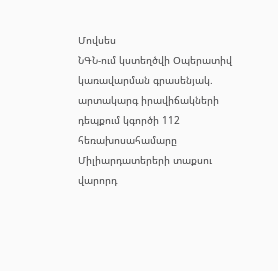Մովսես
ՆԳՆ-ում կստեղծվի Օպերատիվ կառավարման գրասենյակ. արտակարգ իրավիճակների դեպքում կգործի 112 հեռախոսահամարը
Միլիարդատերերի տաքսու վարորդ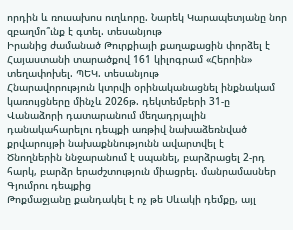որդին և ռուսախոս ուղևորը. Նարեկ Կարապետյանը նոր զբաղմո՞ւնք է գտել. տեսանյութ
Իրանից ժամանած Թուրքիայի քաղաքացին փորձել է Հայաստանի տարածքով 161 կիլոգրամ «Հերոին» տեղափոխել. ՊԵԿ. տեսանյութ
Հնարավորություն կտրվի օրինականացնել ինքնակամ կառույցները մինչև 2026թ. դեկտեմբերի 31-ը
Վանաձորի դատարանում մեղադրյալին դանակահարելու դեպքի առթիվ նախաձեռնված քրվարույթի նախաքննությունն ավարտվել է
Ծնողներին ննջարանում է սպանել, բարձրացել 2-րդ հարկ, բարձր երաժշտություն միացրել. մանրամասներ Գյումրու դեպքից
Թոքմաջյանը քանդակել է ոչ թե Սևակի դեմքը, այլ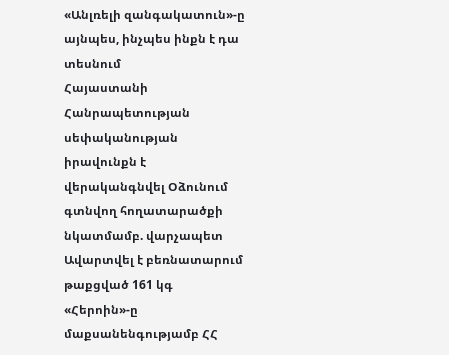«Անլռելի զանգակատուն»-ը այնպես, ինչպես ինքն է դա տեսնում
Հայաստանի Հանրապետության սեփականության իրավունքն է վերականգնվել Օձունում գտնվող հողատարածքի նկատմամբ. վարչապետ
Ավարտվել է բեռնատարում թաքցված 161 կգ «Հերոին»-ը մաքսանենգությամբ ՀՀ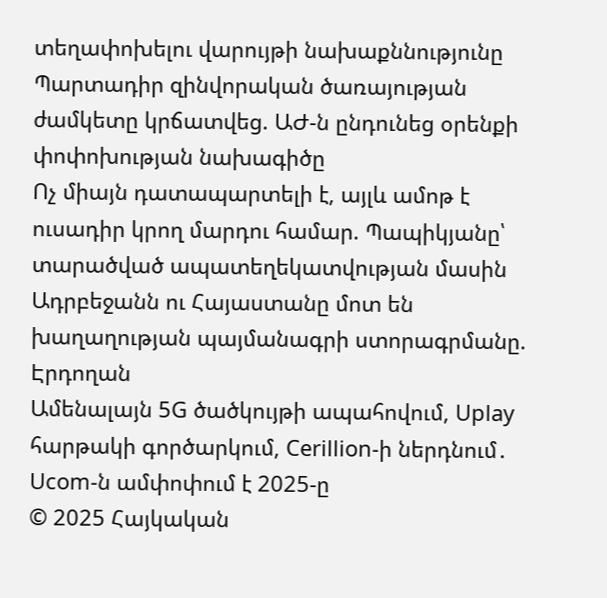տեղափոխելու վարույթի նախաքննությունը
Պարտադիր զինվորական ծառայության ժամկետը կրճատվեց. ԱԺ-ն ընդունեց օրենքի փոփոխության նախագիծը
Ոչ միայն դատապարտելի է, այլև ամոթ է ուսադիր կրող մարդու համար. Պապիկյանը՝ տարածված ապատեղեկատվության մասին
Ադրբեջանն ու Հայաստանը մոտ են խաղաղության պայմանագրի ստորագրմանը. Էրդողան
Ամենալայն 5G ծածկույթի ապահովում, Uplay հարթակի գործարկում, Cerillion-ի ներդնում․ Ucom-ն ամփոփում է 2025-ը
© 2025 Հայկական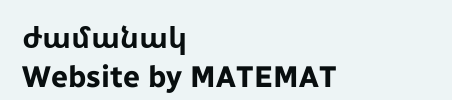ժամանակ
Website by MATEMAT